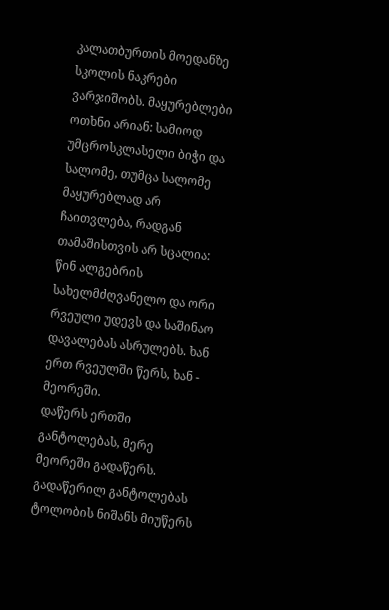კალათბურთის მოედანზე სკოლის ნაკრები ვარჯიშობს. მაყურებლები ოთხნი არიან: სამიოდ უმცროსკლასელი ბიჭი და სალომე, თუმცა სალომე მაყურებლად არ ჩაითვლება, რადგან თამაშისთვის არ სცალია: წინ ალგებრის სახელმძღვანელო და ორი რვეული უდევს და საშინაო დავალებას ასრულებს. ხან ერთ რვეულში წერს, ხან - მეორეში.
დაწერს ერთში განტოლებას, მერე მეორეში გადაწერს. გადაწერილ განტოლებას ტოლობის ნიშანს მიუწერს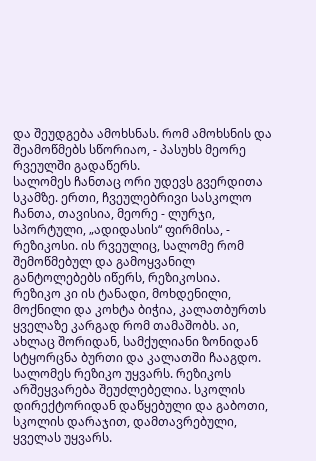და შეუდგება ამოხსნას. რომ ამოხსნის და შეამოწმებს სწორიაო, - პასუხს მეორე რვეულში გადაწერს.
სალომეს ჩანთაც ორი უდევს გვერდითა სკამზე. ერთი, ჩვეულებრივი სასკოლო ჩანთა, თავისია, მეორე - ლურჯი, სპორტული, „ადიდასის“ ფირმისა, - რეზიკოსი. ის რვეულიც, სალომე რომ შემოწმებულ და გამოყვანილ განტოლებებს იწერს, რეზიკოსია.
რეზიკო კი ის ტანადი, მოხდენილი, მოქნილი და კოხტა ბიჭია, კალათბურთს ყველაზე კარგად რომ თამაშობს. აი, ახლაც შორიდან, სამქულიანი ზონიდან სტყორცნა ბურთი და კალათში ჩააგდო.
სალომეს რეზიკო უყვარს. რეზიკოს არშეყვარება შეუძლებელია. სკოლის დირექტორიდან დაწყებული და გაბოთი, სკოლის დარაჯით, დამთავრებული, ყველას უყვარს.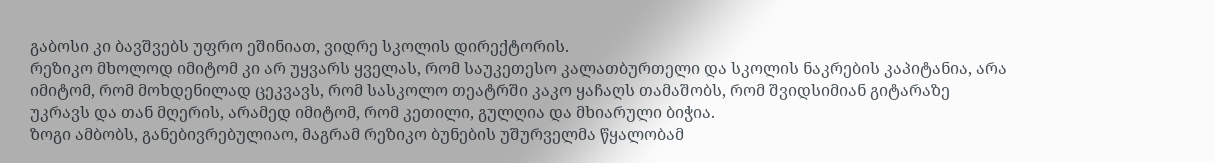გაბოსი კი ბავშვებს უფრო ეშინიათ, ვიდრე სკოლის დირექტორის.
რეზიკო მხოლოდ იმიტომ კი არ უყვარს ყველას, რომ საუკეთესო კალათბურთელი და სკოლის ნაკრების კაპიტანია, არა იმიტომ, რომ მოხდენილად ცეკვავს, რომ სასკოლო თეატრში კაკო ყაჩაღს თამაშობს, რომ შვიდსიმიან გიტარაზე უკრავს და თან მღერის, არამედ იმიტომ, რომ კეთილი, გულღია და მხიარული ბიჭია.
ზოგი ამბობს, განებივრებულიაო, მაგრამ რეზიკო ბუნების უშურველმა წყალობამ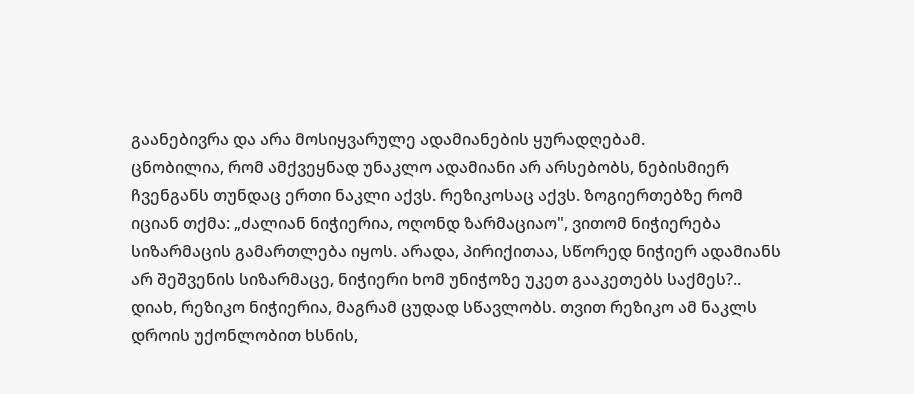გაანებივრა და არა მოსიყვარულე ადამიანების ყურადღებამ.
ცნობილია, რომ ამქვეყნად უნაკლო ადამიანი არ არსებობს, ნებისმიერ ჩვენგანს თუნდაც ერთი ნაკლი აქვს. რეზიკოსაც აქვს. ზოგიერთებზე რომ იციან თქმა: „ძალიან ნიჭიერია, ოღონდ ზარმაციაო", ვითომ ნიჭიერება სიზარმაცის გამართლება იყოს. არადა, პირიქითაა, სწორედ ნიჭიერ ადამიანს არ შეშვენის სიზარმაცე, ნიჭიერი ხომ უნიჭოზე უკეთ გააკეთებს საქმეს?..
დიახ, რეზიკო ნიჭიერია, მაგრამ ცუდად სწავლობს. თვით რეზიკო ამ ნაკლს დროის უქონლობით ხსნის,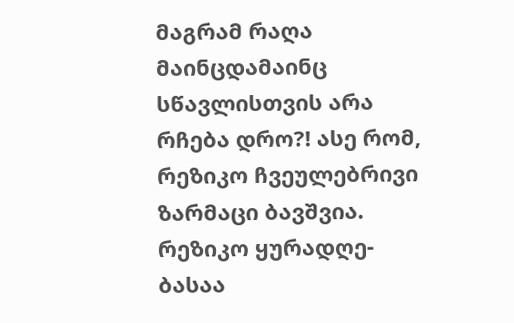მაგრამ რაღა მაინცდამაინც სწავლისთვის არა რჩება დრო?! ასე რომ, რეზიკო ჩვეულებრივი ზარმაცი ბავშვია. რეზიკო ყურადღე-ბასაა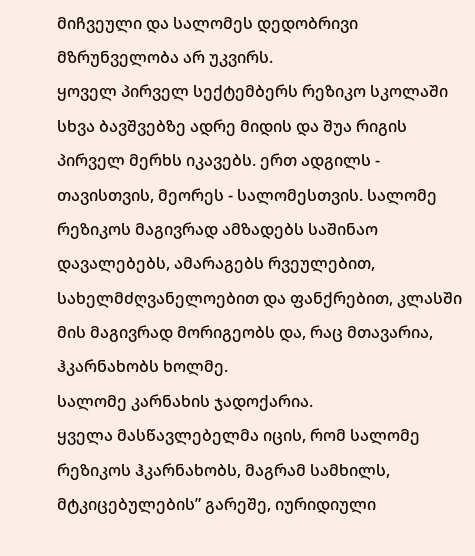მიჩვეული და სალომეს დედობრივი მზრუნველობა არ უკვირს.
ყოველ პირველ სექტემბერს რეზიკო სკოლაში სხვა ბავშვებზე ადრე მიდის და შუა რიგის პირველ მერხს იკავებს. ერთ ადგილს - თავისთვის, მეორეს - სალომესთვის. სალომე რეზიკოს მაგივრად ამზადებს საშინაო დავალებებს, ამარაგებს რვეულებით, სახელმძღვანელოებით და ფანქრებით, კლასში მის მაგივრად მორიგეობს და, რაც მთავარია, ჰკარნახობს ხოლმე.
სალომე კარნახის ჯადოქარია.
ყველა მასწავლებელმა იცის, რომ სალომე რეზიკოს ჰკარნახობს, მაგრამ სამხილს, მტკიცებულების” გარეშე, იურიდიული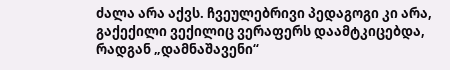ძალა არა აქვს. ჩვეულებრივი პედაგოგი კი არა, გაქექილი ვექილიც ვერაფერს დაამტკიცებდა, რადგან „დამნაშავენი“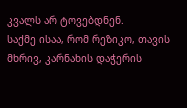კვალს არ ტოვებდნენ.
საქმე ისაა, რომ რეზიკო, თავის მხრივ, კარნახის დაჭერის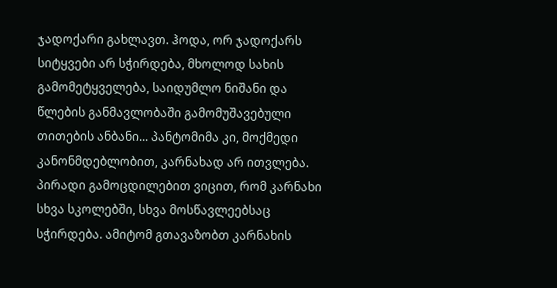ჯადოქარი გახლავთ. ჰოდა, ორ ჯადოქარს სიტყვები არ სჭირდება, მხოლოდ სახის გამომეტყველება, საიდუმლო ნიშანი და წლების განმავლობაში გამომუშავებული თითების ანბანი... პანტომიმა კი, მოქმედი კანონმდებლობით, კარნახად არ ითვლება.
პირადი გამოცდილებით ვიცით, რომ კარნახი სხვა სკოლებში, სხვა მოსწავლეებსაც სჭირდება. ამიტომ გთავაზობთ კარნახის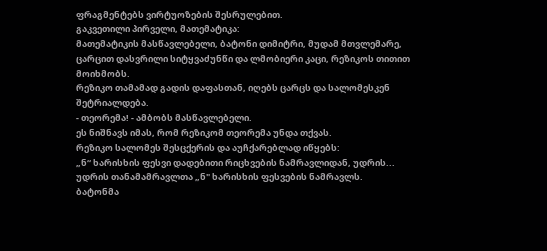ფრაგმენტებს ვირტუოზების შესრულებით.
გაკვეთილი პირველი, მათემატიკა:
მათემატიკის მასწავლებელი, ბატონი დიმიტრი, მუდამ მთვლემარე, ცარცით დასვრილი სიტყვაძუნწი და ლმობიერი კაცი, რეზიკოს თითით მოიხმობს.
რეზიკო თამამად გადის დაფასთან, იღებს ცარცს და სალომესკენ შეტრიალდება.
- თეორემა! - ამბობს მასწავლებელი.
ეს ნიშნავს იმას, რომ რეზიკომ თეორემა უნდა თქვას.
რეზიკო სალომეს შესცქერის და აუჩქარებლად იწყებს:
„ნ“ ხარისხის ფესვი დადებითი რიცხვების ნამრავლიდან, უდრის... უდრის თანამამრავლთა „ნ" ხარისხის ფესვების ნამრავლს.
ბატონმა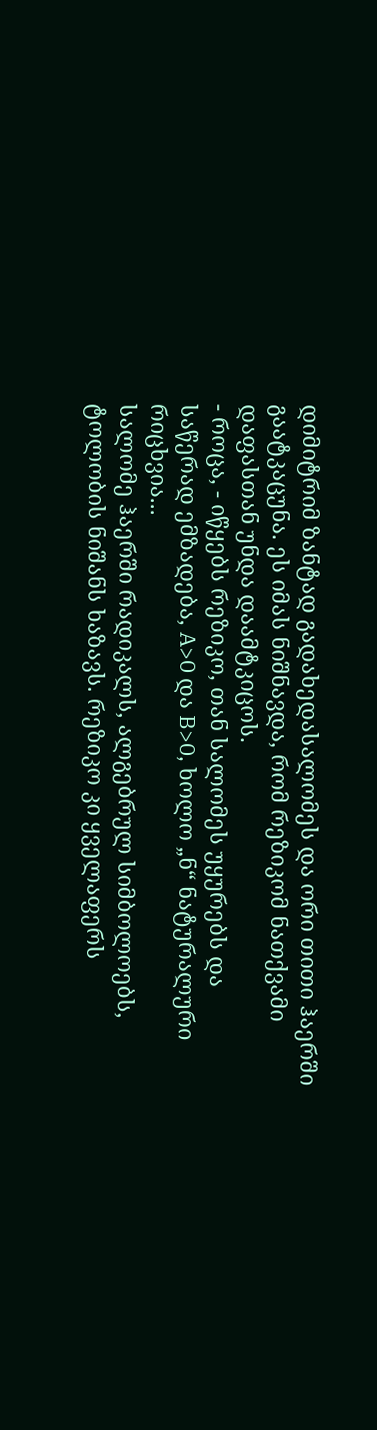დიმიტრიმ ზანტად გადახედასალომეს და ორი თითი ჰაერში გაატკაცუნა. ეს იმას ნიშნავდა, რომ რეზიკომ ნათქვამი დაფასთან უნდა დაამტკიცოს.
- როცა, - იწყებს რეზიკო, თან სალომეს უყურებს და საწერად ემზადება, A>0 და B>0, ხოლო „ნ“ ნატურალური რიცხვია...
სალომე ჰაერში რადიკალს, ალგებრულ სიმბოლოებს, ტოლობის ნიშანს ხაზავს. რეზიკო კი ყველაფერს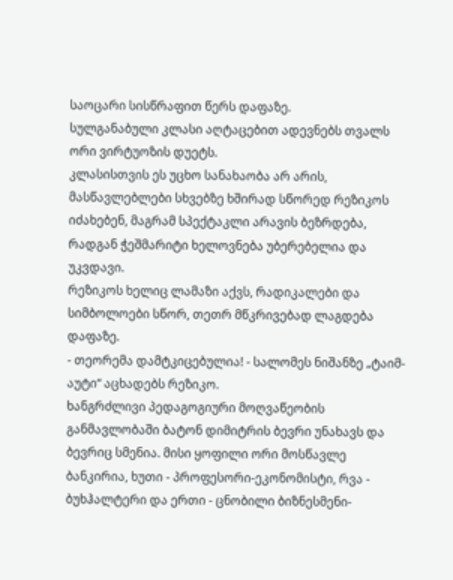საოცარი სისწრაფით წერს დაფაზე.
სულგანაბული კლასი აღტაცებით ადევნებს თვალს ორი ვირტუოზის დუეტს.
კლასისთვის ეს უცხო სანახაობა არ არის, მასწავლებლები სხვებზე ხშირად სწორედ რეზიკოს იძახებენ, მაგრამ სპექტაკლი არავის ბეზრდება, რადგან ჭეშმარიტი ხელოვნება უბერებელია და უკვდავი.
რეზიკოს ხელიც ლამაზი აქვს, რადიკალები და სიმბოლოები სწორ, თეთრ მწკრივებად ლაგდება დაფაზე.
- თეორემა დამტკიცებულია! - სალომეს ნიშანზე „ტაიმ-აუტი“ აცხადებს რეზიკო.
ხანგრძლივი პედაგოგიური მოღვაწეობის განმავლობაში ბატონ დიმიტრის ბევრი უნახავს და ბევრიც სმენია. მისი ყოფილი ორი მოსწავლე ბანკირია, ხუთი - პროფესორი-ეკონომისტი, რვა - ბუხჰალტერი და ერთი - ცნობილი ბიზნესმენი-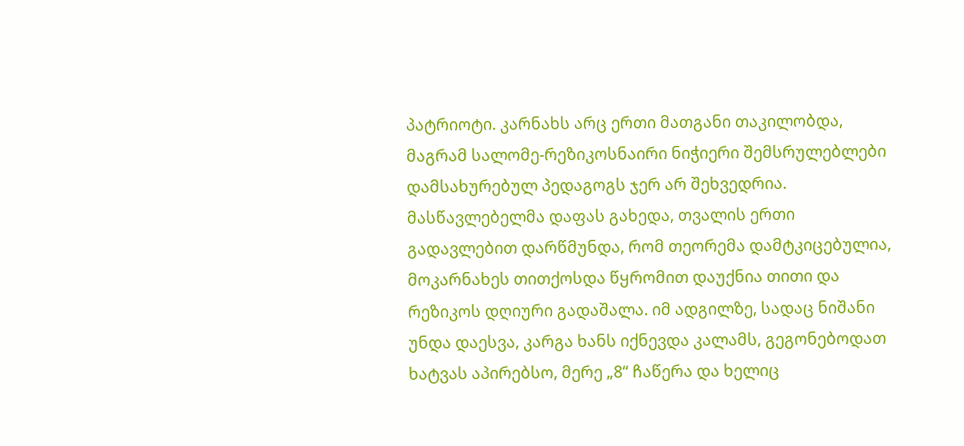პატრიოტი. კარნახს არც ერთი მათგანი თაკილობდა, მაგრამ სალომე-რეზიკოსნაირი ნიჭიერი შემსრულებლები დამსახურებულ პედაგოგს ჯერ არ შეხვედრია.
მასწავლებელმა დაფას გახედა, თვალის ერთი გადავლებით დარწმუნდა, რომ თეორემა დამტკიცებულია, მოკარნახეს თითქოსდა წყრომით დაუქნია თითი და რეზიკოს დღიური გადაშალა. იმ ადგილზე, სადაც ნიშანი უნდა დაესვა, კარგა ხანს იქნევდა კალამს, გეგონებოდათ ხატვას აპირებსო, მერე „8“ ჩაწერა და ხელიც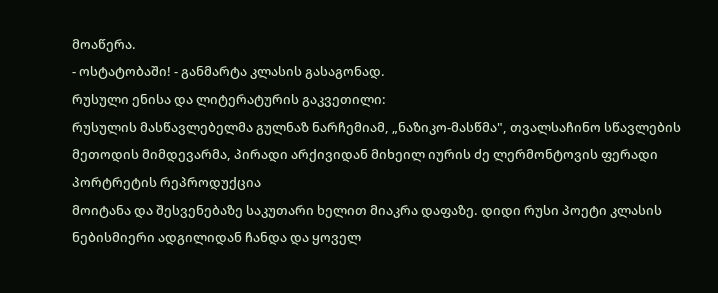მოაწერა.
- ოსტატობაში! - განმარტა კლასის გასაგონად.
რუსული ენისა და ლიტერატურის გაკვეთილი:
რუსულის მასწავლებელმა გულნაზ ნარჩემიამ, „ნაზიკო-მასწმა", თვალსაჩინო სწავლების მეთოდის მიმდევარმა, პირადი არქივიდან მიხეილ იურის ძე ლერმონტოვის ფერადი პორტრეტის რეპროდუქცია
მოიტანა და შესვენებაზე საკუთარი ხელით მიაკრა დაფაზე. დიდი რუსი პოეტი კლასის ნებისმიერი ადგილიდან ჩანდა და ყოველ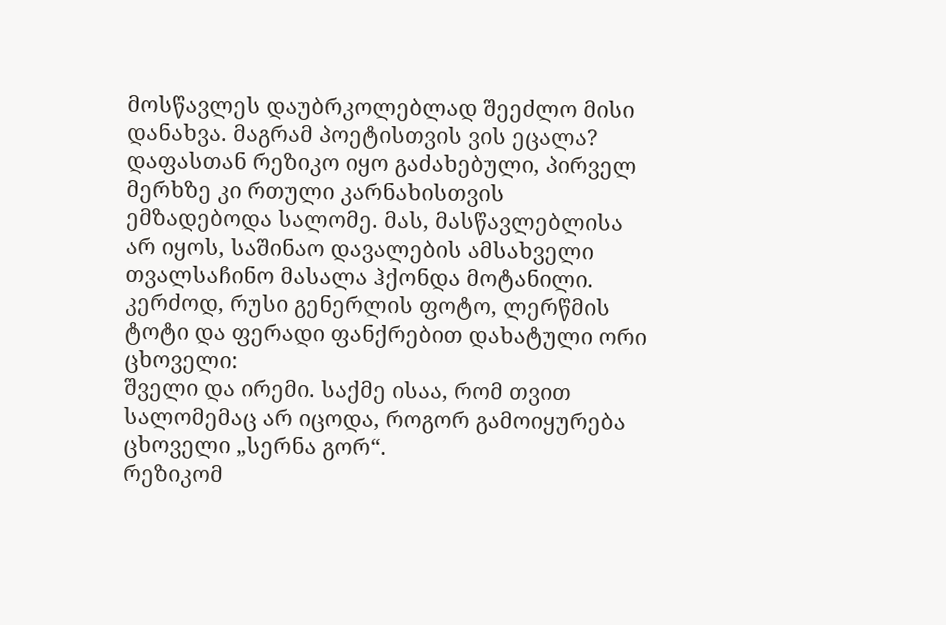მოსწავლეს დაუბრკოლებლად შეეძლო მისი დანახვა. მაგრამ პოეტისთვის ვის ეცალა? დაფასთან რეზიკო იყო გაძახებული, პირველ მერხზე კი რთული კარნახისთვის ემზადებოდა სალომე. მას, მასწავლებლისა არ იყოს, საშინაო დავალების ამსახველი თვალსაჩინო მასალა ჰქონდა მოტანილი. კერძოდ, რუსი გენერლის ფოტო, ლერწმის ტოტი და ფერადი ფანქრებით დახატული ორი ცხოველი:
შველი და ირემი. საქმე ისაა, რომ თვით სალომემაც არ იცოდა, როგორ გამოიყურება ცხოველი „სერნა გორ“.
რეზიკომ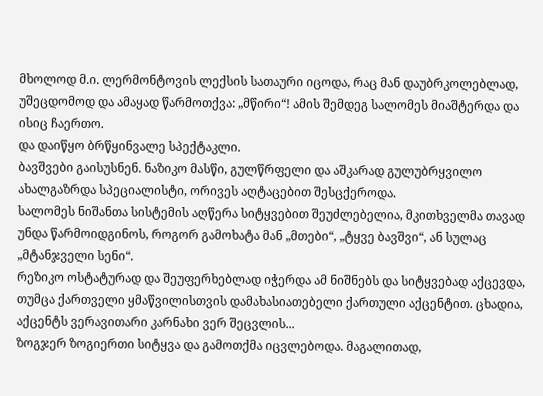მხოლოდ მ.ი. ლერმონტოვის ლექსის სათაური იცოდა, რაც მან დაუბრკოლებლად, უშეცდომოდ და ამაყად წარმოთქვა: „მწირი“! ამის შემდეგ სალომეს მიაშტერდა და ისიც ჩაერთო.
და დაიწყო ბრწყინვალე სპექტაკლი.
ბავშვები გაისუსნენ. ნაზიკო მასწი, გულწრფელი და აშკარად გულუბრყვილო ახალგაზრდა სპეციალისტი, ორივეს აღტაცებით შესცქეროდა.
სალომეს ნიშანთა სისტემის აღწერა სიტყვებით შეუძლებელია, მკითხველმა თავად უნდა წარმოიდგინოს, როგორ გამოხატა მან „მთები“, „ტყვე ბავშვი“, ან სულაც „მტანჯველი სენი“.
რეზიკო ოსტატურად და შეუფერხებლად იჭერდა ამ ნიშნებს და სიტყვებად აქცევდა, თუმცა ქართველი ყმაწვილისთვის დამახასიათებელი ქართული აქცენტით. ცხადია, აქცენტს ვერავითარი კარნახი ვერ შეცვლის...
ზოგჯერ ზოგიერთი სიტყვა და გამოთქმა იცვლებოდა. მაგალითად,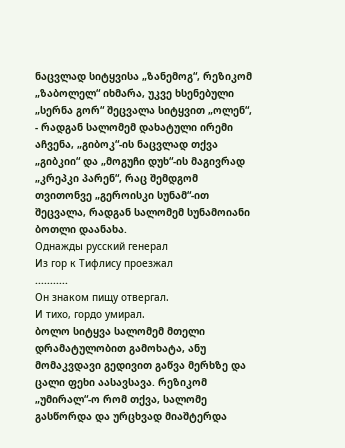ნაცვლად სიტყვისა „ზანემოგ“, რეზიკომ „ზაბოლელ“ იხმარა, უკვე ხსენებული „სერნა გორ“ შეცვალა სიტყვით „ოლენ“, - რადგან სალომემ დახატული ირემი აჩვენა, „გიბოკ“-ის ნაცვლად თქვა „გიბკიი“ და „მოგუჩი დუხ“-ის მაგივრად „კრეპკი პარენ“, რაც შემდგომ თვითონვე „გეროისკი სუნამ“-ით შეცვალა, რადგან სალომემ სუნამოიანი ბოთლი დაანახა.
Однажды русский генерал
Из гор к Тифлису проезжал
...........
Он знаком пищу отвергал.
И тихо, гордо умирал.
ბოლო სიტყვა სალომემ მთელი დრამატულობით გამოხატა, ანუ მომაკვდავი გედივით გაწვა მერხზე და ცალი ფეხი აასავსავა. რეზიკომ „უმირალ“-ო რომ თქვა, სალომე გასწორდა და ურცხვად მიაშტერდა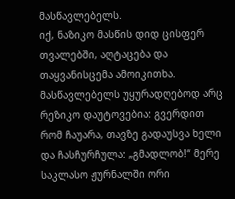მასწავლებელს.
იქ, ნაზიკო მასწის დიდ ცისფერ თვალებში, აღტაცება და თაყვანისცემა ამოიკითხა.
მასწავლებელს უყურადღებოდ არც რეზიკო დაუტოვებია: გვერდით რომ ჩაუარა, თავზე გადაუსვა ხელი და ჩასჩურჩულა: „გმადლობ!“ მერე საკლასო ჟურნალში ორი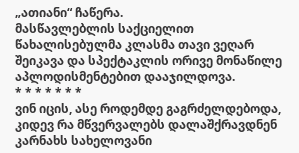„ათიანი“ ჩაწერა.
მასწავლებლის საქციელით წახალისებულმა კლასმა თავი ვეღარ შეიკავა და სპექტაკლის ორივე მონაწილე აპლოდისმენტებით დააჯილდოვა.
* * * * * * *
ვინ იცის, ასე როდემდე გაგრძელდებოდა, კიდევ რა მწვერვალებს დალაშქრავდნენ კარნახს სახელოვანი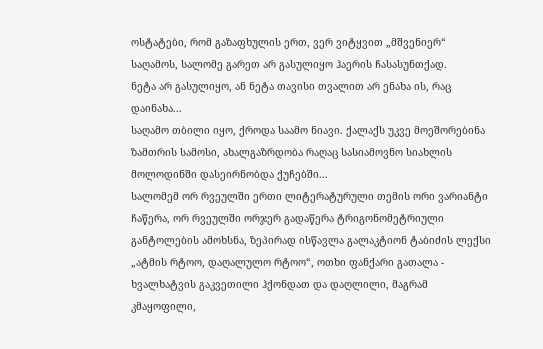ოსტატები, რომ გაზაფხულის ერთ, ვერ ვიტყვით „მშვენიერ“ საღამოს, სალომე გარეთ არ გასულიყო ჰაერის ჩასასუნთქად.
ნეტა არ გასულიყო, ან ნეტა თავისი თვალით არ ენახა ის, რაც დაინახა...
საღამო თბილი იყო, ქროდა საამო ნიავი. ქალაქს უკვე მოეშორებინა ზამთრის სამოსი, ახალგაზრდობა რაღაც სასიამოვნო სიახლის მოლოდინში დასეირნობდა ქუჩებში...
სალომემ ორ რვეულში ერთი ლიტერატურული თემის ორი ვარიანტი ჩაწერა, ორ რვეულში ორჯერ გადაწერა ტრიგონომეტრიული განტოლების ამოხსნა, ზეპირად ისწავლა გალაკტიონ ტაბიძის ლექსი „ატმის რტოო, დაღალულო რტოო“, ოთხი ფანქარი გათალა - ხვალხატვის გაკვეთილი ჰქონდათ და დაღლილი, მაგრამ კმაყოფილი,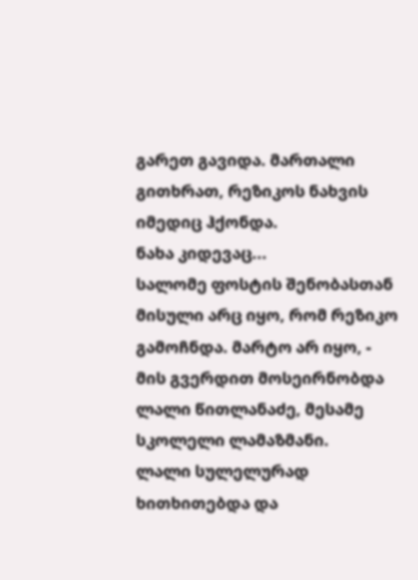გარეთ გავიდა. მართალი გითხრათ, რეზიკოს ნახვის იმედიც ჰქონდა.
ნახა კიდევაც...
სალომე ფოსტის შენობასთან მისული არც იყო, რომ რეზიკო გამოჩნდა. მარტო არ იყო, - მის გვერდით მოსეირნობდა ლალი წითლანაძე, მესამე სკოლელი ლამაზმანი.
ლალი სულელურად ხითხითებდა და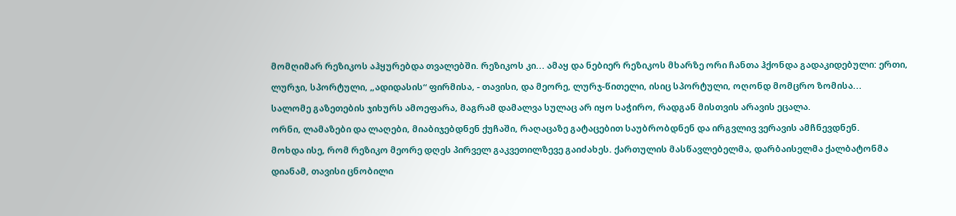მომღიმარ რეზიკოს აჰყურებდა თვალებში. რეზიკოს კი... ამაყ და ნებიერ რეზიკოს მხარზე ორი ჩანთა ჰქონდა გადაკიდებული: ერთი, ლურჯი, სპორტული, „ადიდასის“ ფირმისა, - თავისი, და მეორე, ლურჯ-წითელი, ისიც სპორტული, ოღონდ მომცრო ზომისა...
სალომე გაზეთების ჯიხურს ამოეფარა, მაგრამ დამალვა სულაც არ იყო საჭირო, რადგან მისთვის არავის ეცალა.
ორნი, ლამაზები და ლაღები, მიაბიჯებდნენ ქუჩაში, რაღაცაზე გატაცებით საუბრობდნენ და ირგვლივ ვერავის ამჩნევდნენ.
მოხდა ისე, რომ რეზიკო მეორე დღეს პირველ გაკვეთილზევე გაიძახეს. ქართულის მასწავლებელმა, დარბაისელმა ქალბატონმა დიანამ, თავისი ცნობილი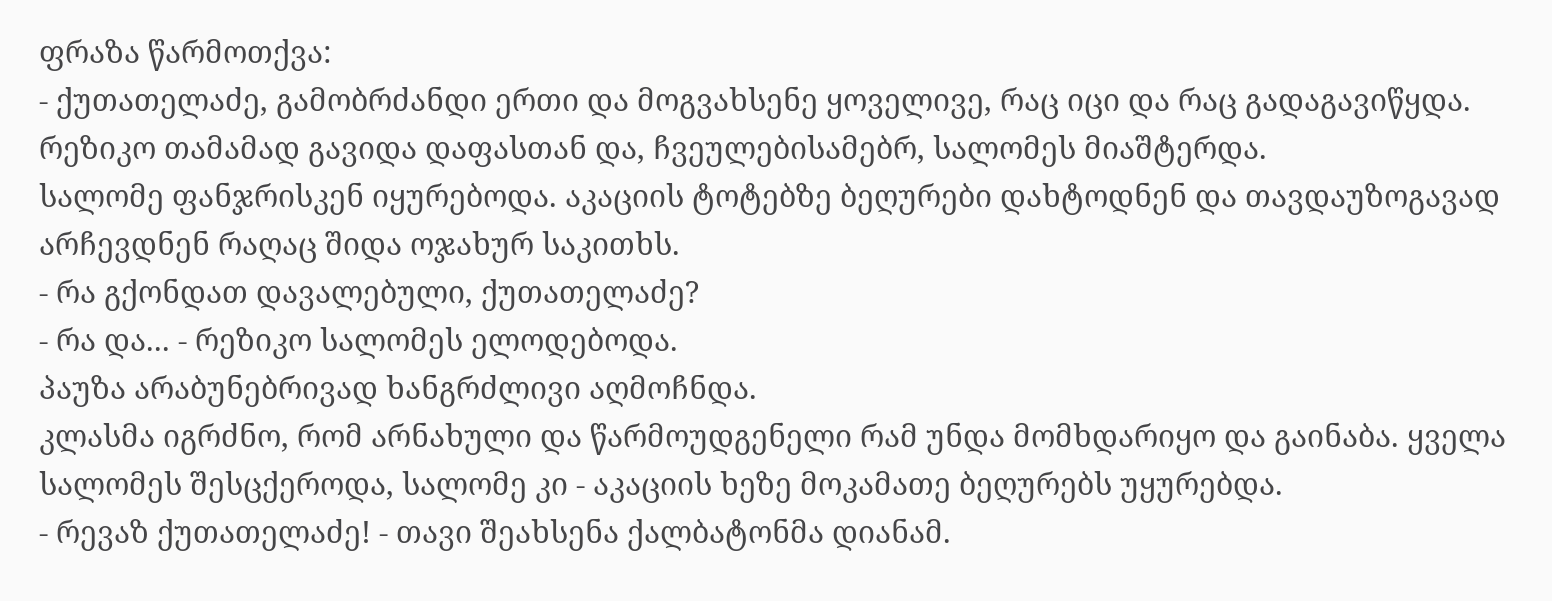ფრაზა წარმოთქვა:
- ქუთათელაძე, გამობრძანდი ერთი და მოგვახსენე ყოველივე, რაც იცი და რაც გადაგავიწყდა.
რეზიკო თამამად გავიდა დაფასთან და, ჩვეულებისამებრ, სალომეს მიაშტერდა.
სალომე ფანჯრისკენ იყურებოდა. აკაციის ტოტებზე ბეღურები დახტოდნენ და თავდაუზოგავად არჩევდნენ რაღაც შიდა ოჯახურ საკითხს.
- რა გქონდათ დავალებული, ქუთათელაძე?
- რა და... - რეზიკო სალომეს ელოდებოდა.
პაუზა არაბუნებრივად ხანგრძლივი აღმოჩნდა.
კლასმა იგრძნო, რომ არნახული და წარმოუდგენელი რამ უნდა მომხდარიყო და გაინაბა. ყველა სალომეს შესცქეროდა, სალომე კი - აკაციის ხეზე მოკამათე ბეღურებს უყურებდა.
- რევაზ ქუთათელაძე! - თავი შეახსენა ქალბატონმა დიანამ.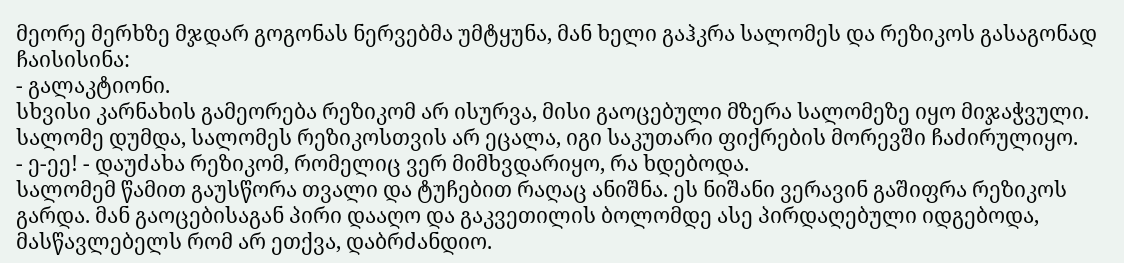მეორე მერხზე მჯდარ გოგონას ნერვებმა უმტყუნა, მან ხელი გაჰკრა სალომეს და რეზიკოს გასაგონად ჩაისისინა:
- გალაკტიონი.
სხვისი კარნახის გამეორება რეზიკომ არ ისურვა, მისი გაოცებული მზერა სალომეზე იყო მიჯაჭვული.
სალომე დუმდა, სალომეს რეზიკოსთვის არ ეცალა, იგი საკუთარი ფიქრების მორევში ჩაძირულიყო.
- ე-ეე! - დაუძახა რეზიკომ, რომელიც ვერ მიმხვდარიყო, რა ხდებოდა.
სალომემ წამით გაუსწორა თვალი და ტუჩებით რაღაც ანიშნა. ეს ნიშანი ვერავინ გაშიფრა რეზიკოს გარდა. მან გაოცებისაგან პირი დააღო და გაკვეთილის ბოლომდე ასე პირდაღებული იდგებოდა, მასწავლებელს რომ არ ეთქვა, დაბრძანდიო.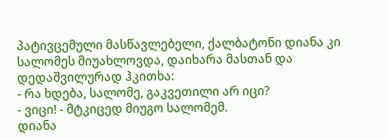პატივცემული მასწავლებელი, ქალბატონი დიანა კი სალომეს მიუახლოვდა, დაიხარა მასთან და დედაშვილურად ჰკითხა:
- რა ხდება, სალომე, გაკვეთილი არ იცი?
- ვიცი! - მტკიცედ მიუგო სალომემ.
დიანა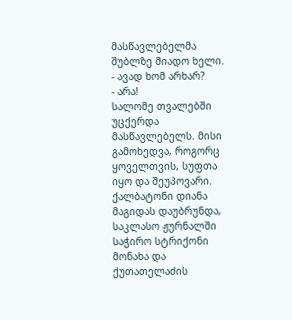მასწავლებელმა შუბლზე მიადო ხელი.
- ავად ხომ არხარ?
- არა!
სალომე თვალებში უცქერდა მასწავლებელს. მისი გამოხედვა, როგორც ყოველთვის, სუფთა იყო და შეუპოვარი.
ქალბატონი დიანა მაგიდას დაუბრუნდა, საკლასო ჟურნალში საჭირო სტრიქონი მონახა და ქუთათელაძის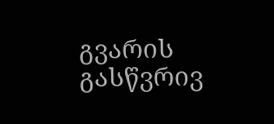გვარის გასწვრივ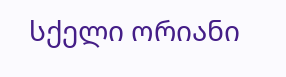სქელი ორიანი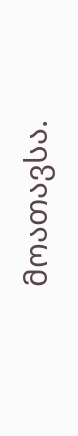მოათავსა.